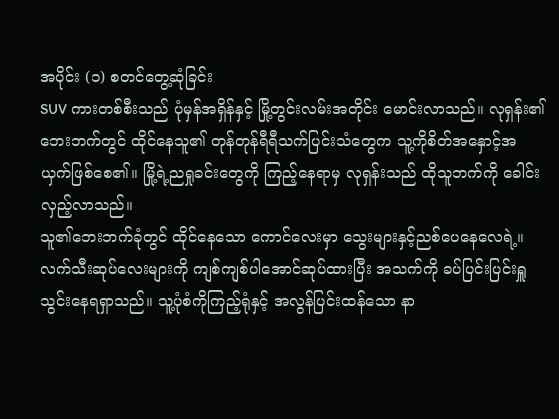အပိုင်း (၁) စတင်တွေ့ဆုံခြင်း
SUV ကားတစ်စီးသည် ပုံမှန်အရှိန်နှင့် မြို့တွင်းလမ်းအတိုင်း မောင်းလာသည်။ လုရှန်း၏ ဘေးဘက်တွင် ထိုင်နေသူ၏ တုန်တုန်ရီရီသက်ပြင်းသံတွေက သူ့ကိုစိတ်အနှောင့်အယှက်ဖြစ်စေ၏။ မြို့ရဲ့ညရှုခင်းတွေကို ကြည့်နေရာမှ လုရှန်းသည် ထိုသူဘက်ကို ခေါင်းလှည့်လာသည်။
သူ၏ဘေးဘက်ခုံတွင် ထိုင်နေသော ကောင်လေးမှာ သွေးများနှင့်ညစ်ပေနေလေရဲ့။ လက်သီးဆုပ်လေးများကို ကျစ်ကျစ်ပါအောင်ဆုပ်ထားပြီး အသက်ကို ခပ်ပြင်းပြင်းရှူသွင်းနေရရှာသည်။ သူ့ပုံစံကိုကြည့်ရုံနှင့် အလွန်ပြင်းထန်သော နာ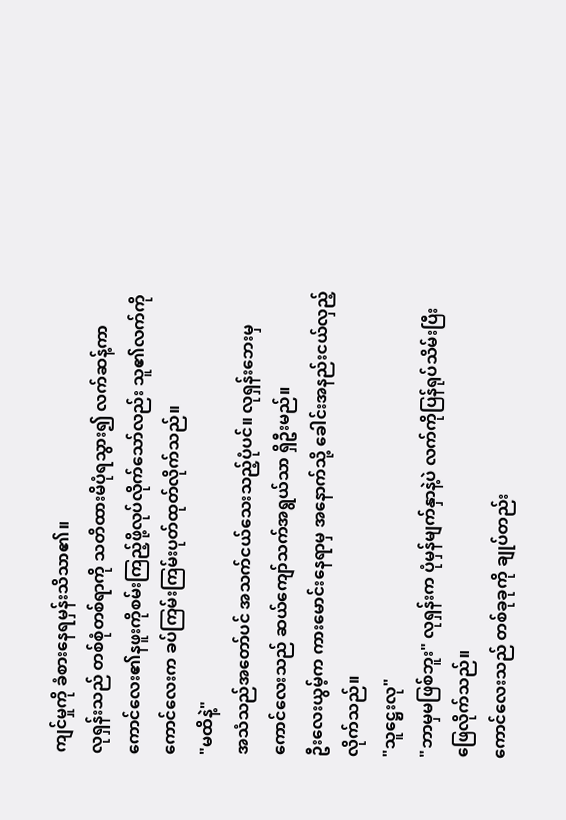ကျင်မှုကို ခံစားနေရမှန်းသိသာ၏။
လုရှန်းသည် တစ်စုံတစ်ရာကို သတိထားမိပုံရသွား၍ လက်ဆန့်ကာ ကောင်လေး၏နဖူးကိုစမ်းကြည့်ဖို့လုပ်လိုက်သော်လည်း သူ၏လက်ကို ကောင်လေးက ခပ်ကြမ်းကြမ်းပုတ်ထုတ်လိုက်သည်။
"မထိနဲ့"
အသံသည်အတော်ပင် အသက်ငယ်သေးသည့်ပုံပင်။ လုရှန်းဘေးမှ ကောင်လေးသည် ဆယ်ကျော်သက်အရွယ်သာ ရှိဦးမည်။
ဦးလေးယွမ့်က ကားမောင်းနေရာမှ အနောက်သို့ ခေါင်းအနည်းငယ်လှည့်လိုက်သည်။
"သူဋ္ဌေးလု"
"ဘာမှမဖြစ်ဘူး" လုရှန်းက ပုံမှန်မျက်နှာနဲ့ပဲ လက်ကိုပြန်ရုပ်သိမ်းပြီး ဖြေလိုက်သည်။
ကောင်လေးသည် တစ်ခုခုကို ချုပ်တည်း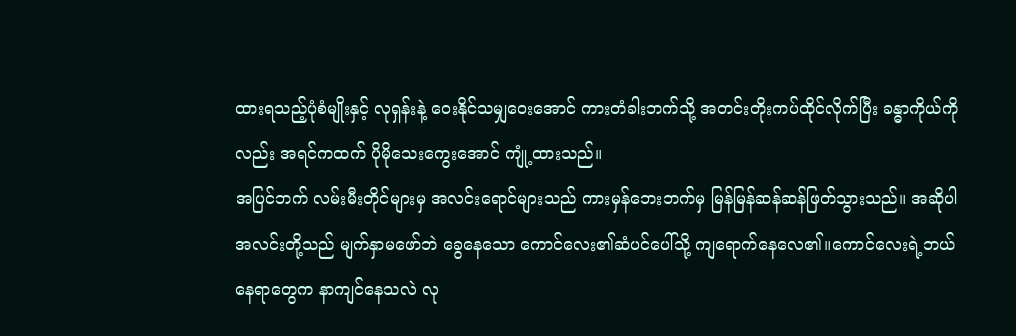ထားရသည့်ပုံစံမျိုးနှင့် လုရှန်းနဲ့ ဝေးနိုင်သမျှဝေးအောင် ကားတံခါးဘက်သို့ အတင်းတိုးကပ်ထိုင်လိုက်ပြီး ခန္ဓာကိုယ်ကိုလည်း အရင်ကထက် ပိုမိုသေးကွေးအောင် ကျုံ့ထားသည်။
အပြင်ဘက် လမ်းမီးတိုင်များမှ အလင်းရောင်များသည် ကားမှန်ဘေးဘက်မှ မြန်မြန်ဆန်ဆန်ဖြတ်သွားသည်။ အဆိုပါအလင်းတို့သည် မျက်နှာမဖော်ဘဲ ခွေနေသော ကောင်လေး၏ဆံပင်ပေါ်သို့ ကျရောက်နေလေ၏။ကောင်လေးရဲ့ဘယ်နေရာတွေက နာကျင်နေသလဲ လု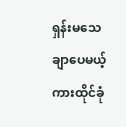ရှန်းမသေချာပေမယ့် ကားထိုင်ခုံ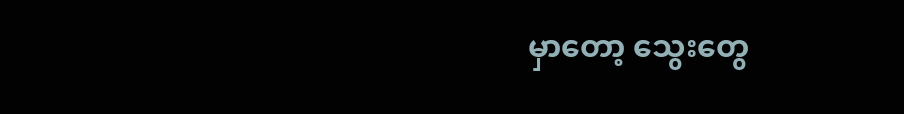မှာတော့ သွေးတွေ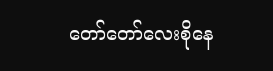တော်တော်လေးစိုနေ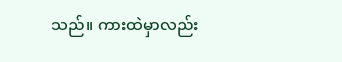သည်။ ကားထဲမှာလည်း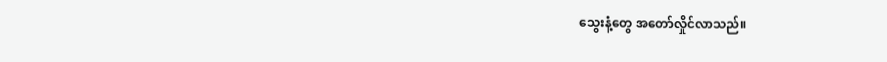သွေးနံ့တွေ အတော်လှိုင်လာသည်။